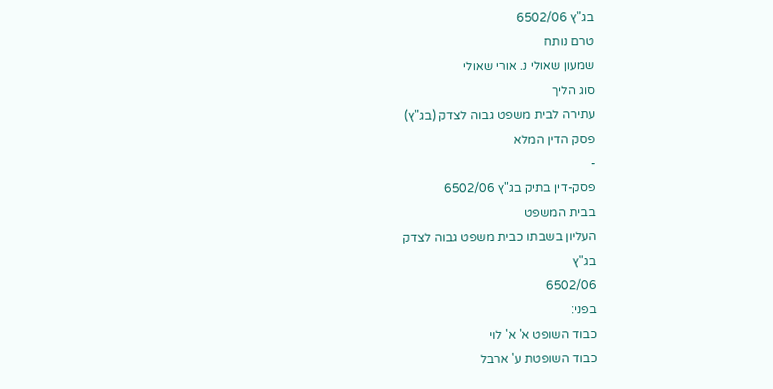בג"ץ 6502/06
טרם נותח
שמעון שאולי נ. אורי שאולי
סוג הליך
עתירה לבית משפט גבוה לצדק (בג"ץ)
פסק הדין המלא
-
פסק-דין בתיק בג"ץ 6502/06
בבית המשפט
העליון בשבתו כבית משפט גבוה לצדק
בג"ץ
6502/06
בפני:
כבוד השופט א' א' לוי
כבוד השופטת ע' ארבל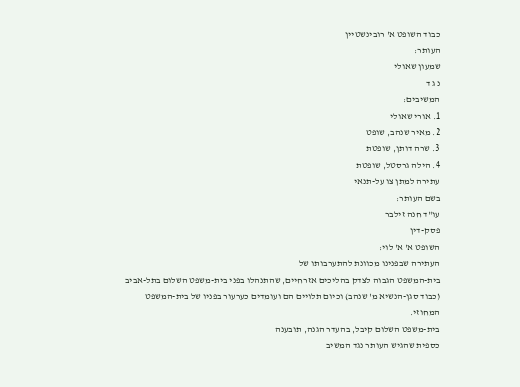כבוד השופט א' רובינשטיין
העותר:
שמעון שאולי
נ ג ד
המשיבים:
1. אורי שאולי
2. מאיר שנהב, שופט
3. שרה דותן, שופטת
4. הילה גרסטל, שופטת
עתירה למתן צו על-תנאי
בשם העותר:
עו"ד חנה זילבר
פסק-דין
השופט א' א' לוי:
העתירה שבפנינו מכוונת להתערבותו של
בית-המשפט הגבוה לצדק בהליכים אזרחיים, שהתנהלו בפני בית-משפט השלום בתל-אביב
(כבוד סגן-הנשיא מ' שנהב) וכיום תלויים הם ועומדים כערעור בפניו של בית-המשפט
המחוזי.
בית-משפט השלום קיבל, בהעדר הגנה, תובענה
כספית שהגיש העותר נגד המשיב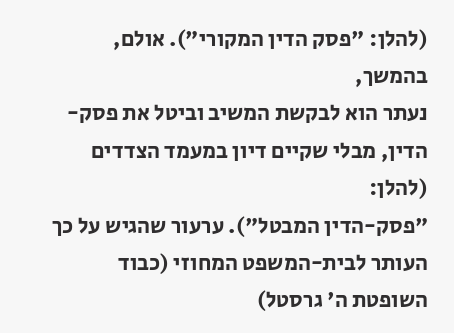(להלן: "פסק הדין המקורי"). אולם, בהמשך,
נעתר הוא לבקשת המשיב וביטל את פסק-הדין, מבלי שקיים דיון במעמד הצדדים (להלן:
"פסק-הדין המבטל"). ערעור שהגיש על כך העותר לבית-המשפט המחוזי (כבוד
השופטת ה' גרסטל)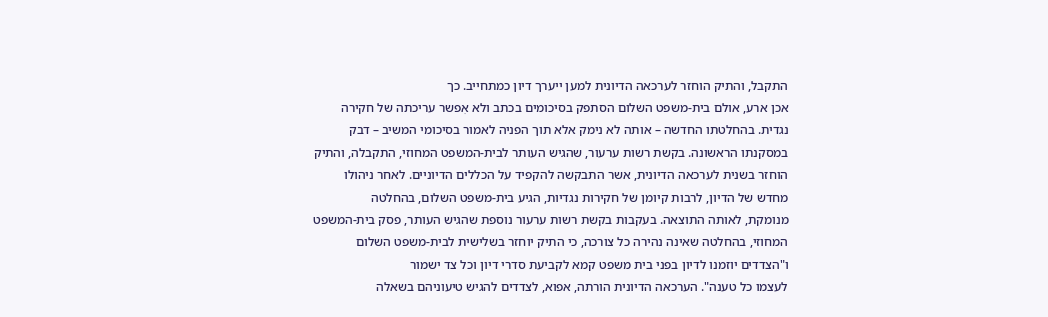התקבל, והתיק הוחזר לערכאה הדיונית למען ייערך דיון כמתחייב. כך
אכן ארע, אולם בית-משפט השלום הסתפק בסיכומים בכתב ולא אִפשר עריכתה של חקירה
נגדית. בהחלטתו החדשה – אותה לא נימק אלא תוך הפניה לאמור בסיכומי המשיב – דבק
במסקנתו הראשונה. בקשת רשות ערעור, שהגיש העותר לבית-המשפט המחוזי, התקבלה, והתיק
הוחזר בשנית לערכאה הדיונית, אשר התבקשה להקפיד על הכללים הדיוניים. לאחר ניהולו
מחדש של הדיון, לרבות קיומן של חקירות נגדיות, הגיע בית-משפט השלום, בהחלטה
מנומקת, לאותה התוצאה. בעקבות בקשת רשות ערעור נוספת שהגיש העותר, פסק בית-המשפט
המחוזי, בהחלטה שאינה נהירה כל צורכה, כי התיק יוחזר בשלישית לבית-משפט השלום
ו"הצדדים יוזמנו לדיון בפני בית משפט קמא לקביעת סדרי דיון וכל צד ישמור
לעצמו כל טענה". הערכאה הדיונית הורתה, אפוא, לצדדים להגיש טיעוניהם בשאלה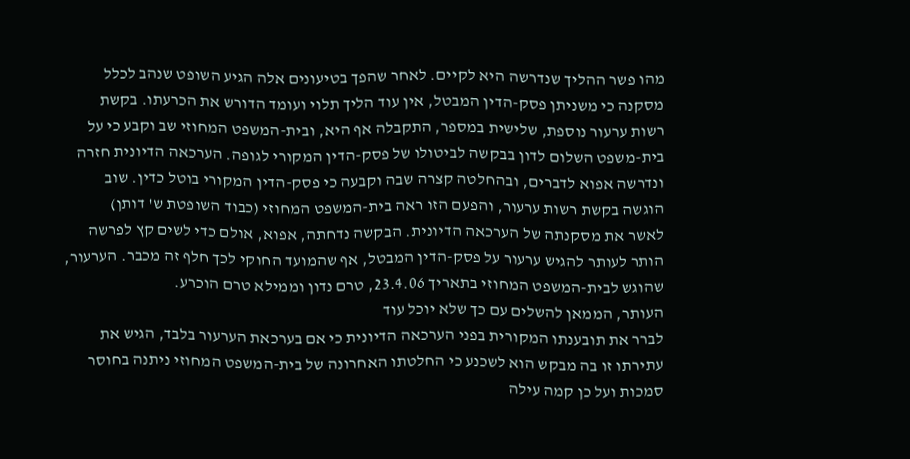מהו פשר ההליך שנדרשה היא לקיים. לאחר שהפך בטיעונים אלה הגיע השופט שנהב לכלל
מסקנה כי משניתן פסק-הדין המבטל, אין עוד הליך תלוי ועומד הדורש את הכרעתו. בקשת
רשות ערעור נוספת, שלישית במספר, התקבלה אף היא, ובית-המשפט המחוזי שב וקבע כי על
בית-משפט השלום לדון בבקשה לביטולו של פסק-הדין המקורי לגופה. הערכאה הדיונית חזרה
ונדרשה אפוא לדברים, ובהחלטה קצרה שבה וקבעה כי פסק-הדין המקורי בוטל כדין. שוב
הוגשה בקשת רשות ערעור, והפעם הזו ראה בית-המשפט המחוזי (כבוד השופטת ש' דותן)
לאשר את מסקנתה של הערכאה הדיונית. הבקשה נדחתה, אפוא, אולם כדי לשים קץ לפרשה
הותר לעותר להגיש ערעור על פסק-הדין המבטל, אף שהמועד החוקי לכך חלף זה מכבר. הערעור,
שהוגש לבית-המשפט המחוזי בתאריך 23.4.06, טרם נדון וממילא טרם הוכרע.
העותר, הממאן להשלים עם כך שלא יוכל עוד
לברר את תובענתו המקורית בפני הערכאה הדיונית כי אם בערכאת הערעור בלבד, הגיש את
עתירתו זו בה מבקש הוא לשכנע כי החלטתו האחרונה של בית-המשפט המחוזי ניתנה בחוסר
סמכות ועל כן קמה עילה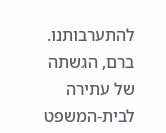להתערבותנו. ברם, הגשתה של עתירה לבית-המשפט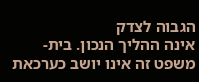הגבוה לצדק
אינה ההליך הנכון. בית-משפט זה אינו יושב כערכאת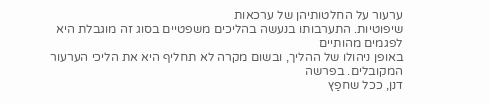ערעור על החלטותיהן של ערכאות
שיפוטיות. התערבותו בנעשה בהליכים משפטיים בסוג זה מוגבלת היא לפגמים מהותיים
באופן ניהולו של ההליך, ובשום מקרה לא תחליף היא את הליכי הערעור המקובלים. בפרשה
דנן, ככל שחפַץ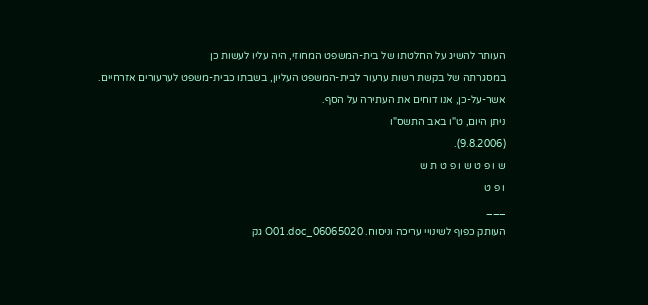העותר להשיג על החלטתו של בית-המשפט המחוזי, היה עליו לעשות כן
במסגרתה של בקשת רשות ערעור לבית-המשפט העליון, בשבתו כבית-משפט לערעורים אזרחיים.
אשר-על-כן, אנו דוחים את העתירה על הסף.
ניתן היום, ט"ו באב התשס"ו
(9.8.2006).
ש ו פ ט ש ו פ ט ת ש
ו פ ט
___
העותק כפוף לשינויי עריכה וניסוח. 06065020_O01.doc גק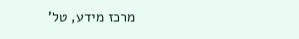מרכז מידע, טל'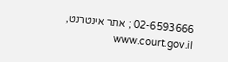02-6593666 ; אתר אינטרנט, www.court.gov.il